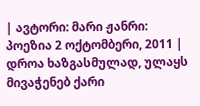| ავტორი: მარი ჟანრი: პოეზია 2 ოქტომბერი, 2011 |
დროა ხაზგასმულად, ულაყს მივაჭენებ ქარი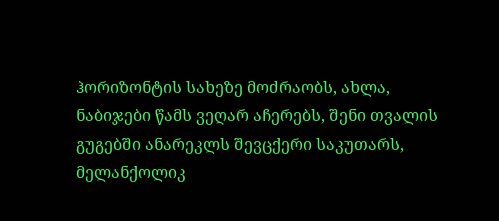ჰორიზონტის სახეზე მოძრაობს, ახლა, ნაბიჯები წამს ვეღარ აჩერებს, შენი თვალის გუგებში ანარეკლს შევცქერი საკუთარს, მელანქოლიკ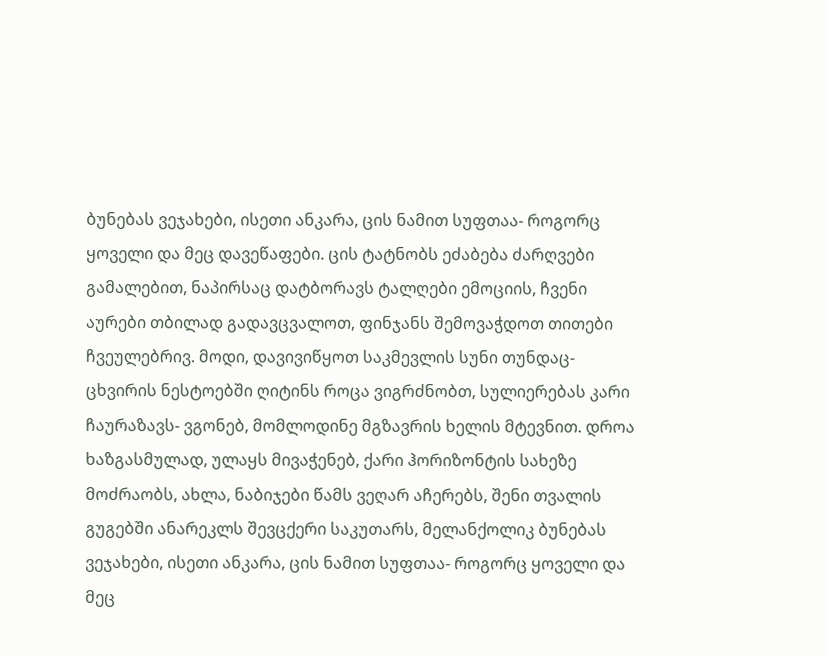ბუნებას ვეჯახები, ისეთი ანკარა, ცის ნამით სუფთაა- როგორც ყოველი და მეც დავეწაფები. ცის ტატნობს ეძაბება ძარღვები გამალებით, ნაპირსაც დატბორავს ტალღები ემოციის, ჩვენი აურები თბილად გადავცვალოთ, ფინჯანს შემოვაჭდოთ თითები ჩვეულებრივ. მოდი, დავივიწყოთ საკმევლის სუნი თუნდაც- ცხვირის ნესტოებში ღიტინს როცა ვიგრძნობთ, სულიერებას კარი ჩაურაზავს- ვგონებ, მომლოდინე მგზავრის ხელის მტევნით. დროა ხაზგასმულად, ულაყს მივაჭენებ, ქარი ჰორიზონტის სახეზე მოძრაობს, ახლა, ნაბიჯები წამს ვეღარ აჩერებს, შენი თვალის გუგებში ანარეკლს შევცქერი საკუთარს, მელანქოლიკ ბუნებას ვეჯახები, ისეთი ანკარა, ცის ნამით სუფთაა- როგორც ყოველი და მეც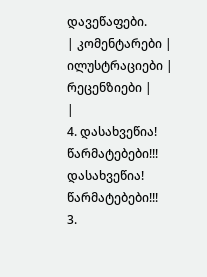დავეწაფები.
| კომენტარები |
ილუსტრაციები |
რეცენზიები |
|
4. დასახვეწია! წარმატებები!!! დასახვეწია! წარმატებები!!!
3.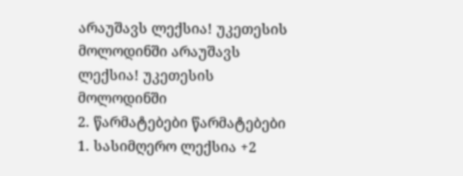არაუშავს ლექსია! უკეთესის მოლოდინში არაუშავს ლექსია! უკეთესის მოლოდინში
2. წარმატებები წარმატებები
1. სასიმღერო ლექსია +2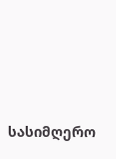სასიმღერო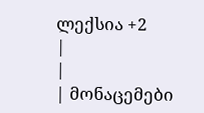ლექსია +2
|
|
| მონაცემები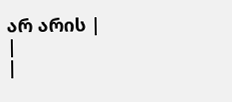არ არის |
|
|